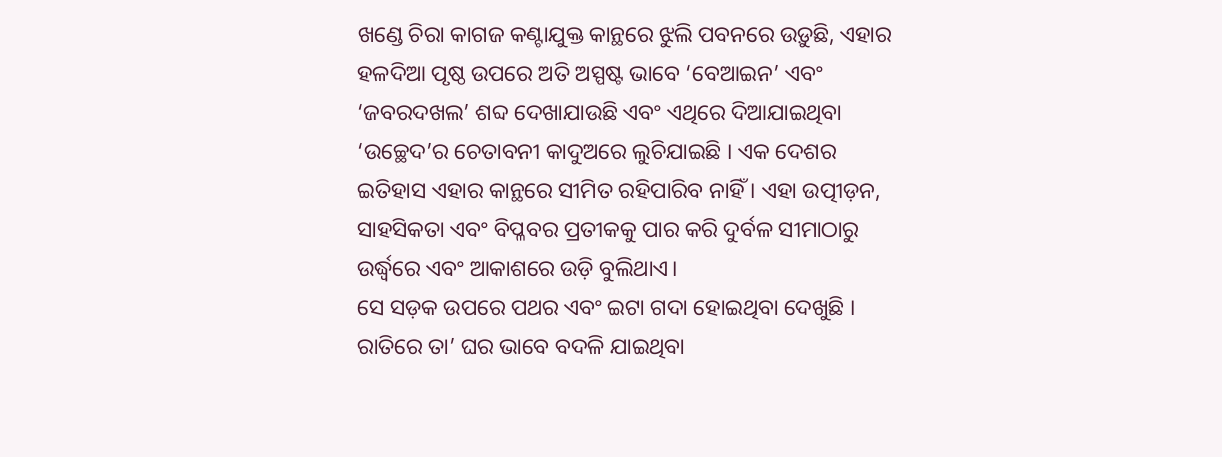ଖଣ୍ଡେ ଚିରା କାଗଜ କଣ୍ଟାଯୁକ୍ତ କାନ୍ଥରେ ଝୁଲି ପବନରେ ଉଡ଼ୁଛି, ଏହାର ହଳଦିଆ ପୃଷ୍ଠ ଉପରେ ଅତି ଅସ୍ପଷ୍ଟ ଭାବେ ‘ବେଆଇନ’ ଏବଂ ‘ଜବରଦଖଲ’ ଶବ୍ଦ ଦେଖାଯାଉଛି ଏବଂ ଏଥିରେ ଦିଆଯାଇଥିବା ‘ଉଚ୍ଛେଦ’ର ଚେତାବନୀ କାଦୁଅରେ ଲୁଚିଯାଇଛି । ଏକ ଦେଶର ଇତିହାସ ଏହାର କାନ୍ଥରେ ସୀମିତ ରହିପାରିବ ନାହିଁ । ଏହା ଉତ୍ପୀଡ଼ନ, ସାହସିକତା ଏବଂ ବିପ୍ଳବର ପ୍ରତୀକକୁ ପାର କରି ଦୁର୍ବଳ ସୀମାଠାରୁ ଉର୍ଦ୍ଧ୍ୱରେ ଏବଂ ଆକାଶରେ ଉଡ଼ି ବୁଲିଥାଏ।
ସେ ସଡ଼କ ଉପରେ ପଥର ଏବଂ ଇଟା ଗଦା ହୋଇଥିବା ଦେଖୁଛି । ରାତିରେ ତା’ ଘର ଭାବେ ବଦଳି ଯାଇଥିବା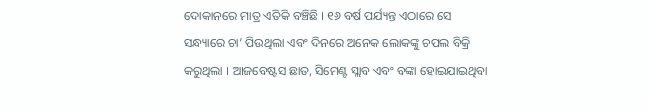ଦୋକାନରେ ମାତ୍ର ଏତିକି ବଞ୍ଚିଛି । ୧୬ ବର୍ଷ ପର୍ଯ୍ୟନ୍ତ ଏଠାରେ ସେ ସନ୍ଧ୍ୟାରେ ଚା’ ପିଉଥିଲା ଏବଂ ଦିନରେ ଅନେକ ଲୋକଙ୍କୁ ଚପଲ ବିକ୍ରି କରୁଥିଲା । ଆଜବେଷ୍ଟସ ଛାତ, ସିମେଣ୍ଟ ସ୍ଲାବ ଏବଂ ବଙ୍କା ହୋଇଯାଇଥିବା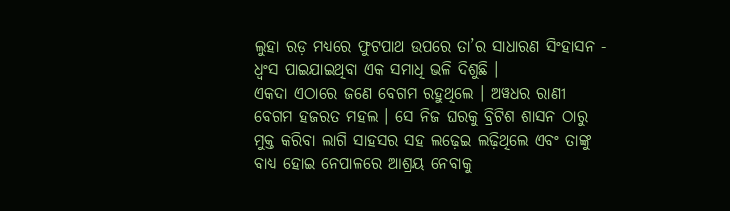ଲୁହା ରଡ଼ ମଧ୍ୟରେ ଫୁଟପାଥ ଉପରେ ତା’ର ସାଧାରଣ ସିଂହାସନ - ଧ୍ୱଂସ ପାଇଯାଇଥିବା ଏକ ସମାଧି ଭଳି ଦିଶୁଛି ।
ଏକଦା ଏଠାରେ ଜଣେ ବେଗମ ରହୁଥିଲେ । ଅୱଧର ରାଣୀ ବେଗମ ହଜରତ ମହଲ । ସେ ନିଜ ଘରକୁ ବ୍ରିଟିଶ ଶାସନ ଠାରୁ ମୁକ୍ତ କରିବା ଲାଗି ସାହସର ସହ ଲଢ଼େଇ ଲଢ଼ିଥିଲେ ଏବଂ ତାଙ୍କୁ ବାଧ୍ୟ ହୋଇ ନେପାଳରେ ଆଶ୍ରୟ ନେବାକୁ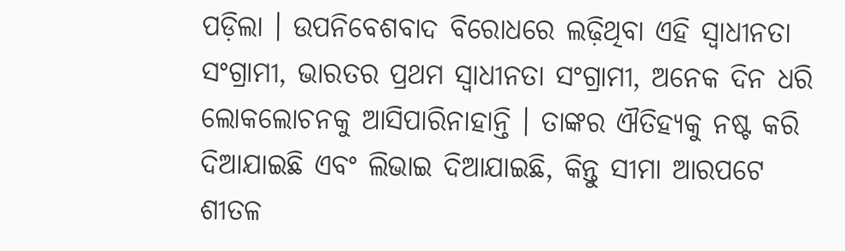ପଡ଼ିଲା । ଉପନିବେଶବାଦ ବିରୋଧରେ ଲଢ଼ିଥିବା ଏହି ସ୍ୱାଧୀନତା ସଂଗ୍ରାମୀ, ଭାରତର ପ୍ରଥମ ସ୍ୱାଧୀନତା ସଂଗ୍ରାମୀ, ଅନେକ ଦିନ ଧରି ଲୋକଲୋଚନକୁ ଆସିପାରିନାହାନ୍ତି । ତାଙ୍କର ଐତିହ୍ୟକୁ ନଷ୍ଟ କରି ଦିଆଯାଇଛି ଏବଂ ଲିଭାଇ ଦିଆଯାଇଛି, କିନ୍ତୁ ସୀମା ଆରପଟେ ଶୀତଳ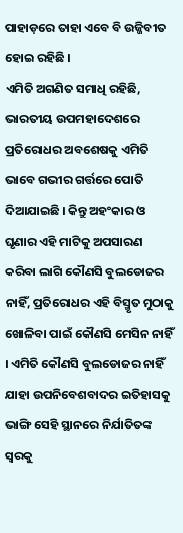ପାହାଡ଼ରେ ତାହା ଏବେ ବି ଉଜ୍ଜିବୀତ ହୋଇ ରହିଛି ।
ଏମିତି ଅଗଣିତ ସମାଧି ରହିଛି, ଭାରତୀୟ ଉପମହାଦେଶରେ ପ୍ରତିରୋଧର ଅବଶେଷକୁ ଏମିତି ଭାବେ ଗଭୀର ଗର୍ତ୍ତରେ ପୋତି ଦିଆଯାଇଛି । କିନ୍ତୁ ଅହଂକାର ଓ ଘୃଣାର ଏହି ମାଟିକୁ ଅପସାରଣ କରିବା ଲାଗି କୌଣସି ବୁଲଡୋଜର ନାହିଁ, ପ୍ରତିରୋଧର ଏହି ବିସ୍ମୃତ ମୁଠାକୁ ଖୋଳିବା ପାଇଁ କୌଣସି ମେସିନ ନାହିଁ । ଏମିତି କୌଣସି ବୁଲଡୋଜର ନାହିଁ ଯାହା ଉପନିବେଶବାଦର ଇତିହାସକୁ ଭାଙ୍ଗି ସେହି ସ୍ଥାନରେ ନିର୍ଯାତିତଙ୍କ ସ୍ୱରକୁ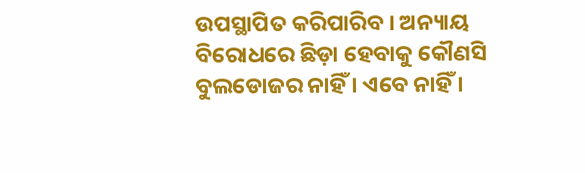ଉପସ୍ଥାପିତ କରିପାରିବ । ଅନ୍ୟାୟ ବିରୋଧରେ ଛିଡ଼ା ହେବାକୁ କୌଣସି ବୁଲଡୋଜର ନାହିଁ । ଏବେ ନାହିଁ ।